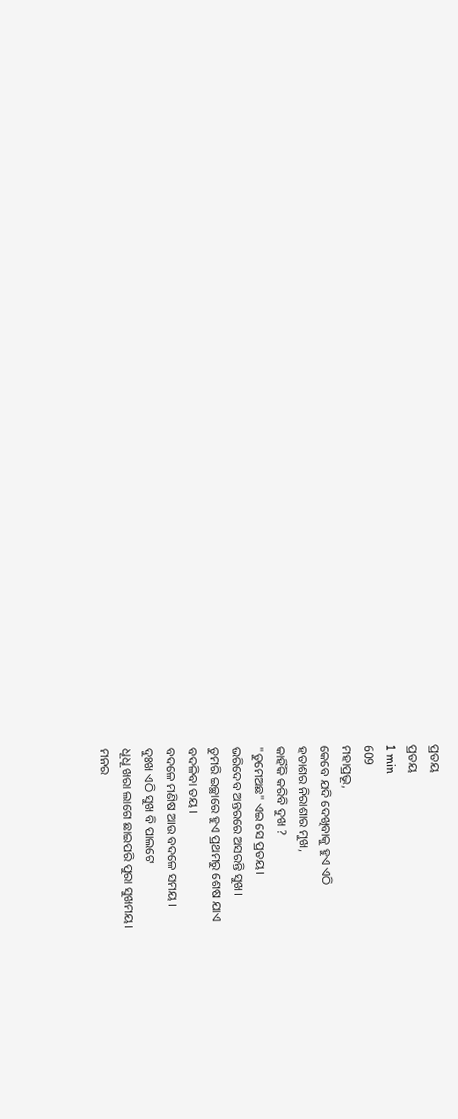ପ୍ରତୟ
ପ୍ରତୟ
1 min
609
ମହାପ୍ରଭୂ,
କେବେ ଯଦି ଦେଖିବାକୁ ହୁଏ ଏଠି
ହତାଶର ନିରାଶାର ମୁଖ,
କାହିଁକି କରିବି ଦୁଖ ?
"ତୁମେଅଛ" ଏଇ ସେ ପ୍ରତୟ।
ଭରିଦେବ ଅନ୍ତରରେ ଅସରନ୍ତି ସୁଖ।
ତୁମରି ଇଚ୍ଛାରେ ହୁଏ ପ୍ରଥମରୁ ଶେଷ ଯାଏ
ବଦଳିବା ତୟ ।
ବଦଳେ ମଣିଷ ଆଉ ବଦଳେ ସମୟ ।
ଦୁଃଖ ଏଠି ସୁଖ ବି ପାଲଟେ
ଧୂଧୂ ଖରା ଲାଗେ ଛାଇପରି ପୁରା ସୁଖମୟ।
ମନର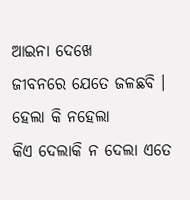ଆଇନା ଦେଖେ
ଜୀବନରେ ଯେତେ ଜଳଛବି ।
ହେଲା କି ନହେଲା
କିଏ ଦେଲାକି ନ ଦେଲା ଏତେ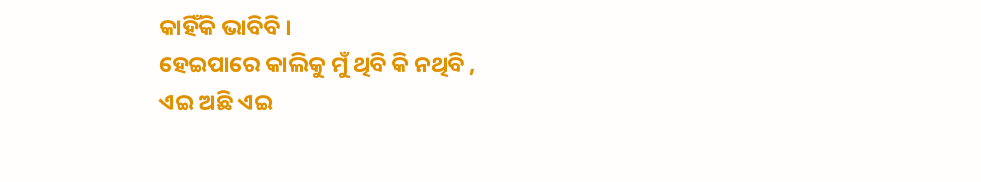କାହିଁକି ଭାବିବି ।
ହେଇପାରେ କାଲିକୁ ମୁଁ ଥିବି କି ନଥିବି ,
ଏଇ ଅଛି ଏଇ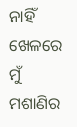ନାହିଁ ଖେଳରେ ମୁଁ ମଶାଣିର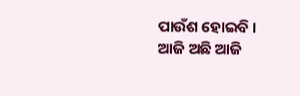ପାଉଁଶ ହୋଇବି ।
ଆଜି ଅଛି ଆଜି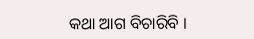କଥା ଆଗ ବିଚାରିବି ।